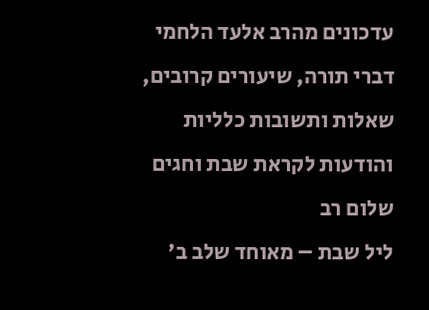עדכונים מהרב אלעד הלחמי
דברי תורה, שיעורים קרובים, שאלות ותשובות כלליות והודעות לקראת שבת וחגים
שלום רב
ליל שבת – מאוחד שלב ב'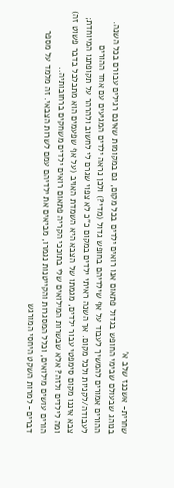שחרית- אשכנז שלב א'
בנוהג שבעולם שבימי החופש בגדול פתאום אנו רואים ילדים בכל מקום, גם במקומות שאינם רגילים עבורם בכל השנה. ההורים אמורים להמשיך לעבוד על אף שילדיהם בחופש גדול (מדי?) ולכן נראה ילדים המגיעים עם אחד ההורים לעבודה/לקניות ולכל מקום. אך השנה ראיתי ילדים במקום כ"כ לא צפוי שגרם לי לחשוב ולהרהר על תקופתנו המיוחדת; צבא איננו מקום סימפטי עבור ילדים, מגמתו של הצבא היא השמדת האויב (על אף שפעמים הוא מתבלבל בדבר פשוט זה) ומה לילדים ולזה? אלא שבשרות המילואים שלי בתוככי הקריה פתאום רואים ילדים משחקים ברחובותיה..
הורים עושים מילואים, וכלל המסגרות והקייטנות נגמרו, מביאים את ילדיהם עמם לשרות הצבאי. זה מלמד על מספר דברים- למרות השקט היחסי המורגש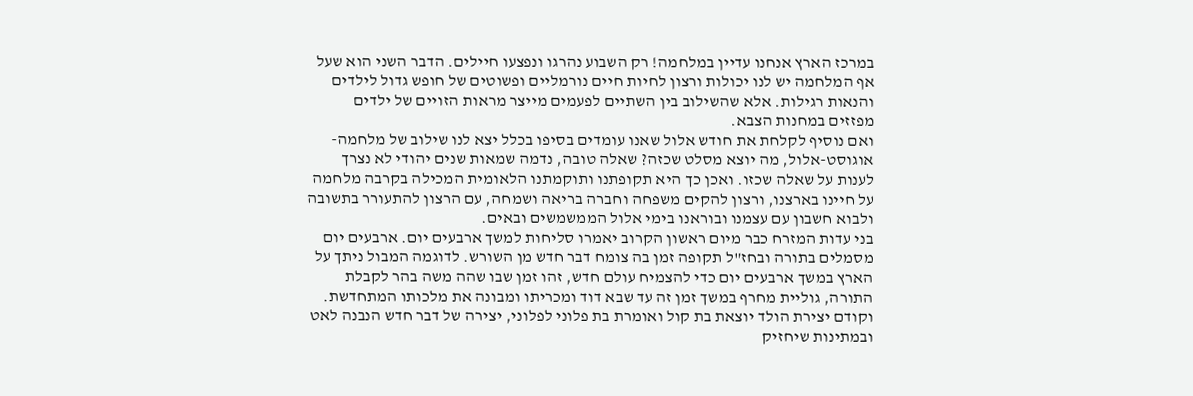במרכז הארץ אנחנו עדיין במלחמה! רק השבוע נהרגו ונפצעו חיילים. הדבר השני הוא שעל אף המלחמה יש לנו יכולות ורצון לחיות חיים נורמליים ופשוטים של חופש גדול לילדים והנאות רגילות. אלא שהשילוב בין השתיים לפעמים מייצר מראות הזויים של ילדים מפזזים במחנות הצבא.
ואם נוסיף לקלחת את חודש אלול שאנו עומדים בסיפו בכלל יצא לנו שילוב של מלחמה-אוגוסט-אלול, מה יוצא מסלט שכזה? שאלה טובה, נדמה שמאות שנים יהודי לא נצרך לענות על שאלה שכזו. ואכן כך היא תקופתנו ותוקמתנו הלאומית המכילה בקרבה מלחמה על חיינו בארצנו, ורצון להקים משפחה וחברה בריאה ושמחה, עם הרצון להתעורר בתשובה ולבוא חשבון עם עצמנו ובוראנו בימי אלול הממשמשים ובאים.
בני עדות המזרח כבר מיום ראשון הקרוב יאמרו סליחות למשך ארבעים יום. ארבעים יום מסמלים בתורה ובחז"ל תקופה זמן בה צומח דבר חדש מן השורש. לדוגמה המבול ניתך על הארץ במשך ארבעים יום כדי להצמיח עולם חדש, זהו זמן שבו שהה משה בהר לקבלת התורה, גוליית מחרף במשך זמן זה עד שבא דוד ומכריתו ומבונה את מלכותו המתחדשת. וקודם יצירת הולד יוצאת בת קול ואומרת בת פלוני לפלוני, יצירה של דבר חדש הנבנה לאט ובמתינות שיחזיק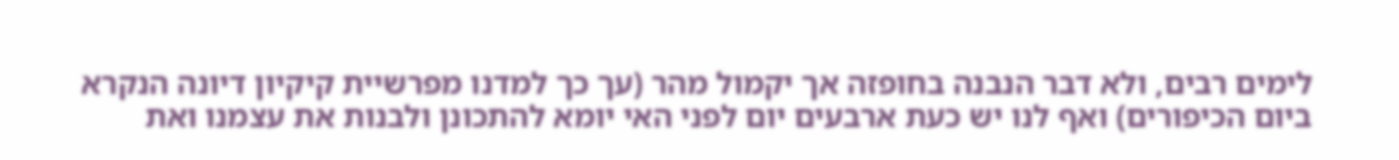לימים רבים, ולא דבר הנבנה בחופזה אך יקמול מהר (עך כך למדנו מפרשיית קיקיון דיונה הנקרא ביום הכיפורים) ואף לנו יש כעת ארבעים יום לפני האי יומא להתכונן ולבנות את עצמנו ואת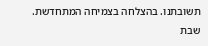תשובתנו. בהצלחה בצמיחה המתחדשת.
שבת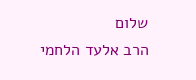שלום
הרב אלעד הלחמי